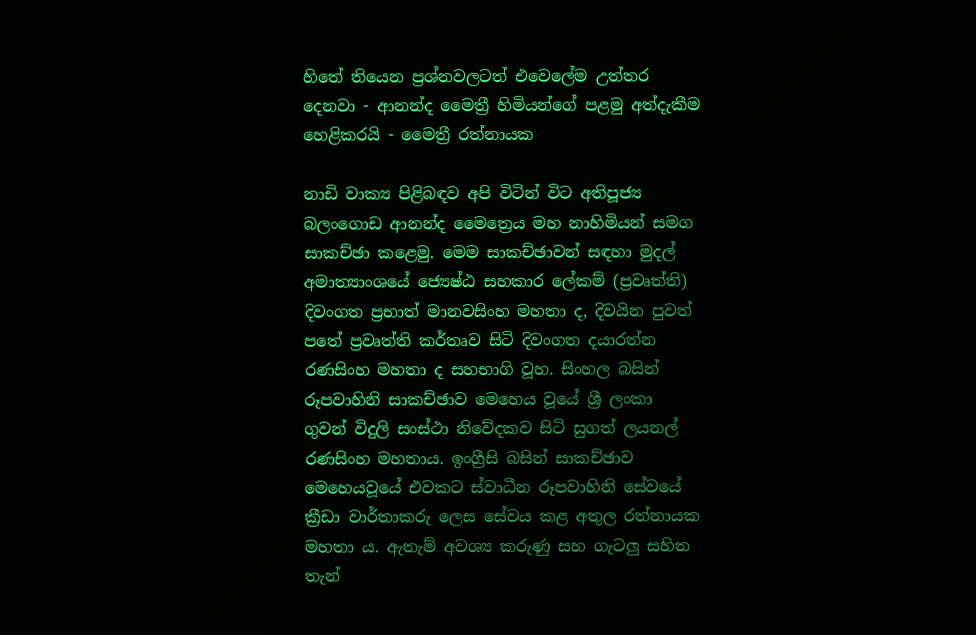හිතේ තියෙන ප්‍රශ්නවලටත් එවෙලේම උත්තර දෙනවා - ආනන්ද මෛත්‍රී හිමියන්ගේ පළමු අත්දැකීම හෙළිකරයි - මෛත්‍රී රත්නායක

නාඩි වාක්‍ය පිළිබඳව අපි විටින් විට අතිපූජ්‍ය බලංගොඩ ආනන්ද මෛත්‍රෙය මහ නාහිමියන් සමග සාකච්ඡා කළෙමු. මෙම සාකච්ඡාවන් සඳහා මුදල් අමාත්‍යාංශයේ ජ්‍යෙෂ්ඨ සහකාර ලේකම් (ප්‍රවෘත්ති) දිවංගත ප්‍රභාත් මානවසිංහ මහතා ද, දිවයින පුවත් පතේ ප්‍රවෘත්ති කර්තෘව සිටි දිවංගත දයාරත්න රණසිංහ මහතා ද සහභාගි වූහ. සිංහල බසින් රූපවාහිනි සාකච්ඡාව මෙහෙය වූයේ ශ්‍රී ලංකා ගුවන් විදුලි සංස්‌ථා නිවේදකව සිටි සුගත් ලයනල් රණසිංහ මහතාය. ඉංග්‍රීසි බසින් සාකච්ඡාව මෙහෙයවූයේ එවකට ස්‌වාධීන රූපවාහිනි සේවයේ ක්‍රීඩා වාර්තාකරු ලෙස සේවය කළ අතුල රත්නායක මහතා ය. ඇතැම් අවශ්‍ය කරුණු සහ ගැටලු සහිත තැන්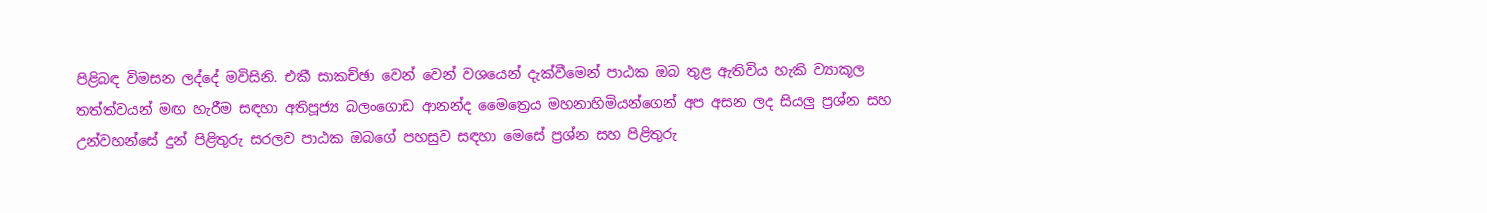පිළිබඳ විමසන ලද්දේ මවිසිනි. එකී සාකච්ඡා වෙන් වෙන් වශයෙන් දැක්‌වීමෙන් පාඨක ඔබ තුළ ඇතිවිය හැකි ව්‍යාකූල තත්ත්වයන් මඟ හැරීම සඳහා අතිපූජ්‍ය බලංගොඩ ආනන්ද මෛත්‍රෙය මහනාහිමියන්ගෙන් අප අසන ලද සියලු ප්‍රශ්න සහ උන්වහන්සේ දුන් පිළිතුරු සරලව පාඨක ඔබගේ පහසුව සඳහා මෙසේ ප්‍රශ්න සහ පිළිතුරු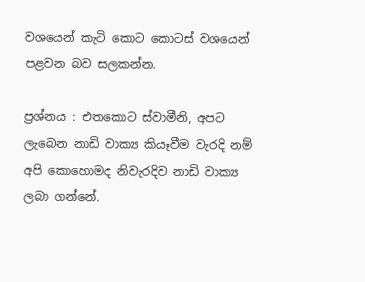වශයෙන් කැටි කොට කොටස්‌ වශයෙන් පළවන බව සලකන්න.

ප්‍රශ්නය : එතකොට ස්‌වාමීනි, අපට ලැබෙන නාඩි වාක්‍ය කියෑවීම වැරදි නම් අපි කොහොමද නිවැරදිව නාඩි වාක්‍ය ලබා ගන්නේ.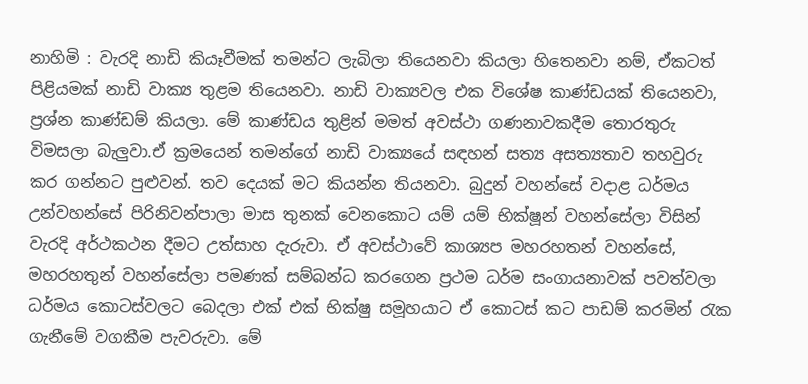නාහිමි : වැරදි නාඩි කියෑවීමක්‌ තමන්ට ලැබිලා තියෙනවා කියලා හිතෙනවා නම්, ඒකටත් පිළියමක්‌ නාඩි වාක්‍ය තුළම තියෙනවා. නාඩි වාක්‍යවල එක විශේෂ කාණ්‌ඩයක්‌ තියෙනවා, ප්‍රශ්න කාණ්‌ඩම් කියලා. මේ කාණ්‌ඩය තුළින් මමත් අවස්‌ථා ගණනාවකදීම තොරතුරු විමසලා බැලුවා.ඒ ක්‍රමයෙන් තමන්ගේ නාඩි වාක්‍යයේ සඳහන් සත්‍ය අසත්‍යතාව තහවුරු කර ගන්නට පුළුවන්. තව දෙයක්‌ මට කියන්න තියනවා. බුදුන් වහන්සේ වදාළ ධර්මය උන්වහන්සේ පිරිනිවන්පාලා මාස තුනක්‌ වෙනකොට යම් යම් භික්‌ෂූන් වහන්සේලා විසින් වැරදි අර්ථකථන දීමට උත්සාහ දැරුවා. ඒ අවස්‌ථාවේ කාශ්‍යප මහරහතන් වහන්සේ, මහරහතුන් වහන්සේලා පමණක්‌ සම්බන්ධ කරගෙන ප්‍රථම ධර්ම සංගායනාවක්‌ පවත්වලා ධර්මය කොටස්‌වලට බෙදලා එක්‌ එක්‌ භික්‌ෂු සමූහයාට ඒ කොටස්‌ කට පාඩම් කරමින් රැක ගැනීමේ වගකීම පැවරුවා. මේ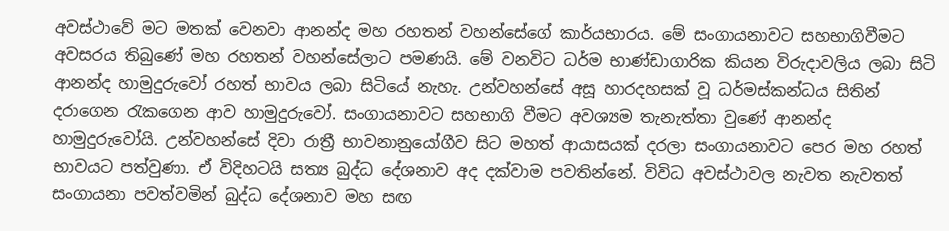අවස්‌ථාවේ මට මතක්‌ වෙනවා ආනන්ද මහ රහතන් වහන්සේගේ කාර්යභාරය. මේ සංගායනාවට සහභාගිවීමට අවසරය තිබුණේ මහ රහතන් වහන්සේලාට පමණයි. මේ වනවිට ධර්ම භාණ්‌ඩාගාරික කියන විරුදාවලිය ලබා සිටි ආනන්ද හාමුදුරුවෝ රහත් භාවය ලබා සිටියේ නැහැ. උන්වහන්සේ අසූ හාරදහසක්‌ වූ ධර්මස්‌කන්ධය සිතින් දරාගෙන රැකගෙන ආව හාමුදුරුවෝ. සංගායනාවට සහභාගි වීමට අවශ්‍යම තැනැත්තා වුණේ ආනන්ද හාමුදුරුවෝයි. උන්වහන්සේ දිවා රාත්‍රී භාවනානුයෝගීව සිට මහත් ආයාසයක්‌ දරලා සංගායනාවට පෙර මහ රහත් භාවයට පත්වුණා. ඒ විදිහටයි සත්‍ය බුද්ධ දේශනාව අද දක්‌වාම පවතින්නේ. විවිධ අවස්‌ථාවල නැවත නැවතත් සංගායනා පවත්වමින් බුද්ධ දේශනාව මහ සඟ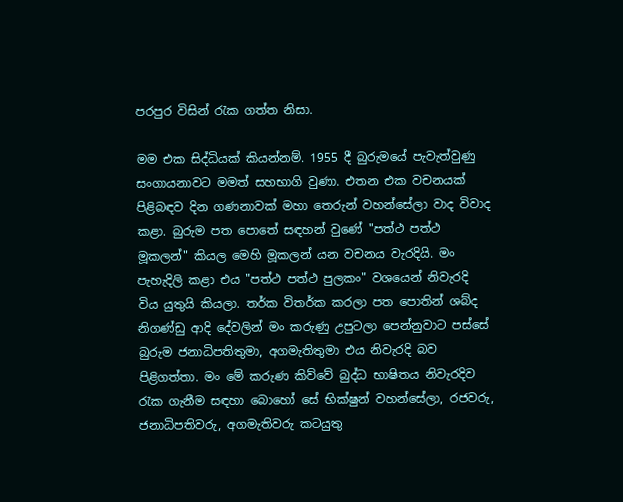පරපුර විසින් රැක ගත්ත නිසා.

මම එක සිද්ධියක්‌ කියන්නම්. 1955 දී බුරුමයේ පැවැත්වුණු සංගායනාවට මමත් සහභාගි වුණා. එතන එක වචනයක්‌ පිළිබඳව දින ගණනාවක්‌ මහා තෙරුන් වහන්සේලා වාද විවාද කළා. බුරුම පත පොතේ සඳහන් වුණේ "පත්ථ පත්ථ මූකලන්" කියල මෙහි මූකලන් යන වචනය වැරදියි. මං පැහැදිලි කළා එය "පත්ථ පත්ථ පුලකං" වශයෙන් නිවැරදි විය යුතුයි කියලා. තර්ක විතර්ක කරලා පත පොතින් ශබ්ද නිගණ්‌ඩු ආදි දේවලින් මං කරුණු උපුටලා පෙන්නුවාට පස්‌සේ බුරුම ජනාධිපතිතුමා, අගමැතිතුමා එය නිවැරදි බව පිළිගත්තා. මං මේ කරුණ කිව්වේ බුද්ධ භාෂිතය නිවැරදිව රැක ගැනීම සඳහා බොහෝ සේ භික්‌ෂුන් වහන්සේලා, රජවරු, ජනාධිපතිවරු, අගමැතිවරු කටයුතු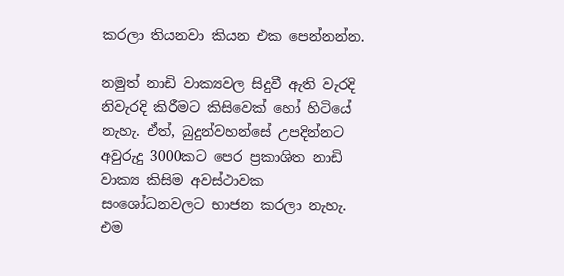කරලා තියනවා කියන එක පෙන්නන්න.

නමුත් නාඩි වාක්‍යවල සිදුවී ඇති වැරදි නිවැරදි කිරීමට කිසිවෙක්‌ හෝ හිටියේ නැහැ. ඒත්, බුදුන්වහන්සේ උපදින්නට අවුරුදු 3000කට පෙර ප්‍රකාශිත නාඩි වාක්‍ය කිසිම අවස්‌ථාවක සංශෝධනවලට භාජන කරලා නැහැ. එම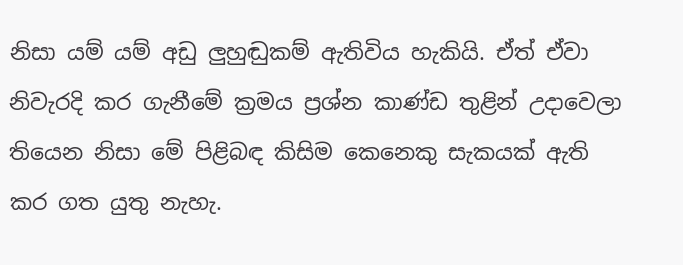නිසා යම් යම් අඩු ලුහුඬුකම් ඇතිවිය හැකියි. ඒත් ඒවා නිවැරදි කර ගැනීමේ ක්‍රමය ප්‍රශ්න කාණ්‌ඩ තුළින් උදාවෙලා තියෙන නිසා මේ පිළිබඳ කිසිම කෙනෙකු සැකයක්‌ ඇති කර ගත යුතු නැහැ.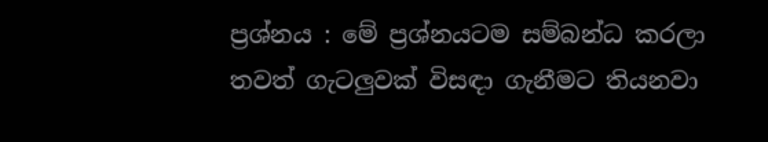ප්‍රශ්නය : මේ ප්‍රශ්නයටම සම්බන්ධ කරලා තවත් ගැටලුවක්‌ විසඳා ගැනීමට තියනවා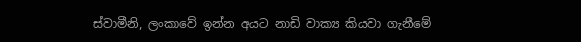ස්‌වාමීනි, ලංකාවේ ඉන්න අයට නාඩි වාක්‍ය කියවා ගැනීමේ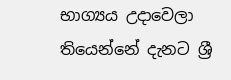භාග්‍යය උදාවෙලා තියෙන්නේ දැනට ශ්‍රී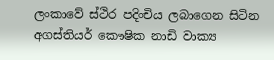ලංකාවේ ස්‌ථිර පදිංචිය ලබාගෙන සිටින අගස්‌තියර් කෞෂික නාඩි වාක්‍ය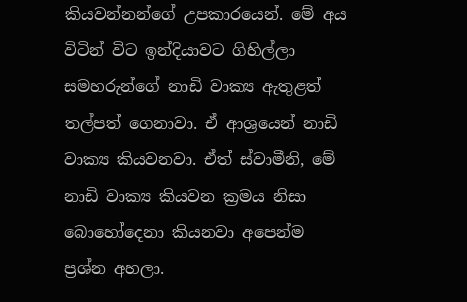කියවන්නන්ගේ උපකාරයෙන්. මේ අය විටින් විට ඉන්දියාවට ගිහිල්ලා සමහරුන්ගේ නාඩි වාක්‍ය ඇතුළත් තල්පත් ගෙනාවා. ඒ ආශ්‍රයෙන් නාඩි වාක්‍ය කියවනවා. ඒත් ස්‌වාමීනි, මේ නාඩි වාක්‍ය කියවන ක්‍රමය නිසා බොහෝදෙනා කියනවා අපෙන්ම ප්‍රශ්න අහලා.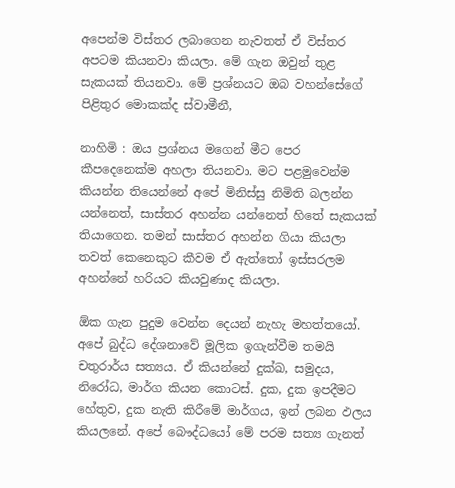අපෙන්ම විස්‌තර ලබාගෙන නැවතත් ඒ විස්‌තර අපටම කියනවා කියලා. මේ ගැන ඔවුන් තුළ සැකයක්‌ තියනවා. මේ ප්‍රශ්නයට ඔබ වහන්සේගේ පිළිතුර මොකක්‌ද ස්‌වාමීනී,

නාහිමි : ඔය ප්‍රශ්නය මගෙන් මීට පෙර කීපදෙනෙක්‌ම අහලා තියනවා. මට පළමුවෙන්ම කියන්න තියෙන්නේ අපේ මිනිස්‌සු නිමිති බලන්න යන්නෙත්, සාස්‌තර අහන්න යන්නෙත් හිතේ සැකයක්‌ තියාගෙන. තමන් සාස්‌තර අහන්න ගියා කියලා තවත් කෙනෙකුට කීවම ඒ ඇත්තෝ ඉස්‌සරලම අහන්නේ හරියට කියවුණාද කියලා.

ඕක ගැන පුදුම වෙන්න දෙයන් නැහැ මහත්තයෝ. අපේ බුද්ධ දේශනාවේ මූලික ඉගැන්වීම තමයි චතුරාර්ය සත්‍යය. ඒ කියන්නේ දුක්‌ඛ, සමුදය, නිරෝධ, මාර්ග කියන කොටස්‌. දුක, දුක ඉපදීමට හේතුව, දුක නැති කිරීමේ මාර්ගය, ඉන් ලබන ඵලය කියලනේ. අපේ බෞද්ධයෝ මේ පරම සත්‍ය ගැනත්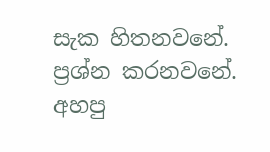සැක හිතනවනේ. ප්‍රශ්න කරනවනේ. අහපු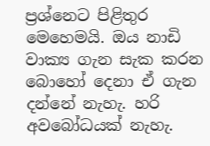ප්‍රශ්නෙට පිළිතුර මෙහෙමයි. ඔය නාඩි වාක්‍ය ගැන සැක කරන බොහෝ දෙනා ඒ ගැන දන්නේ නැහැ. හරි අවබෝධයක්‌ නැහැ.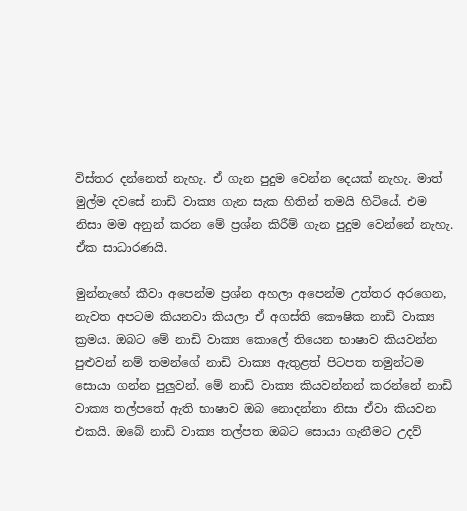විස්‌තර දන්නෙත් නැහැ. ඒ ගැන පුදුම වෙන්න දෙයක්‌ නැහැ. මාත් මුල්ම දවසේ නාඩි වාක්‍ය ගැන සැක හිතින් තමයි හිටියේ. එම නිසා මම අනුන් කරන මේ ප්‍රශ්න කිරීම් ගැන පුදුම වෙන්නේ නැහැ. ඒක සාධාරණයි.

මුන්නැහේ කීවා අපෙන්ම ප්‍රශ්න අහලා අපෙන්ම උත්තර අරගෙන, නැවත අපටම කියනවා කියලා ඒ අගස්‌ති කෞෂික නාඩි වාක්‍ය ක්‍රමය. ඔබට මේ නාඩි වාක්‍ය කොලේ තියෙන භාෂාව කියවන්න පුළුවන් නම් තමන්ගේ නාඩි වාක්‍ය ඇතුළත් පිටපත තමුන්ටම සොයා ගන්න පුලුවන්. මේ නාඩි වාක්‍ය කියවන්නන් කරන්නේ නාඩි වාක්‍ය තල්පතේ ඇති භාෂාව ඔබ නොදන්නා නිසා ඒවා කියවන එකයි. ඔබේ නාඩි වාක්‍ය තල්පත ඔබට සොයා ගැනීමට උදව්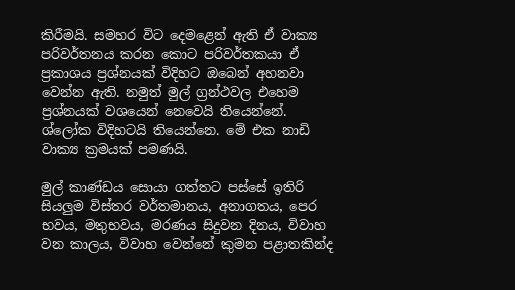කිරීමයි. සමහර විට දෙමළෙන් ඇති ඒ වාක්‍ය පරිවර්තනය කරන කොට පරිවර්තකයා ඒ ප්‍රකාශය ප්‍රශ්නයක්‌ විදිහට ඔබෙන් අහනවා වෙන්න ඇති. නමුත් මුල් ග්‍රන්ථවල එහෙම ප්‍රශ්නයක්‌ වශයෙන් නෙවෙයි තියෙන්නේ. ශ්ලෝක විදිහටයි තියෙන්නෙ. මේ එක නාඩි වාක්‍ය ක්‍රමයක්‌ පමණයි.

මුල් කාණ්‌ඩය සොයා ගත්තට පස්‌සේ ඉතිරි සියලුම විස්‌තර වර්තමානය, අනාගතය, පෙර භවය, මතුභවය, මරණය සිදුවන දිනය, විවාහ වන කාලය, විවාහ වෙන්නේ කුමන පළාතකින්ද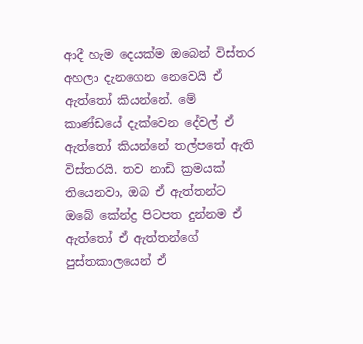ආදී හැම දෙයක්‌ම ඔබෙන් විස්‌තර අහලා දැනගෙන නෙවෙයි ඒ ඇත්තෝ කියන්නේ. මේ කාණ්‌ඩයේ දැක්‌වෙන දේවල් ඒ ඇත්තෝ කියන්නේ තල්පතේ ඇති විස්‌තරයි. තව නාඩි ක්‍රමයක්‌ තියෙනවා, ඔබ ඒ ඇත්තන්ට ඔබේ කේන්ද්‍ර පිටපත දුන්නම ඒ ඇත්තෝ ඒ ඇත්තන්ගේ පුස්‌තකාලයෙන් ඒ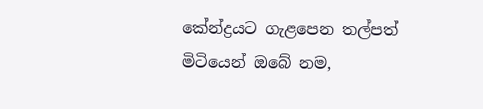කේන්ද්‍රයට ගැළපෙන තල්පත් මිටියෙන් ඔබේ නම,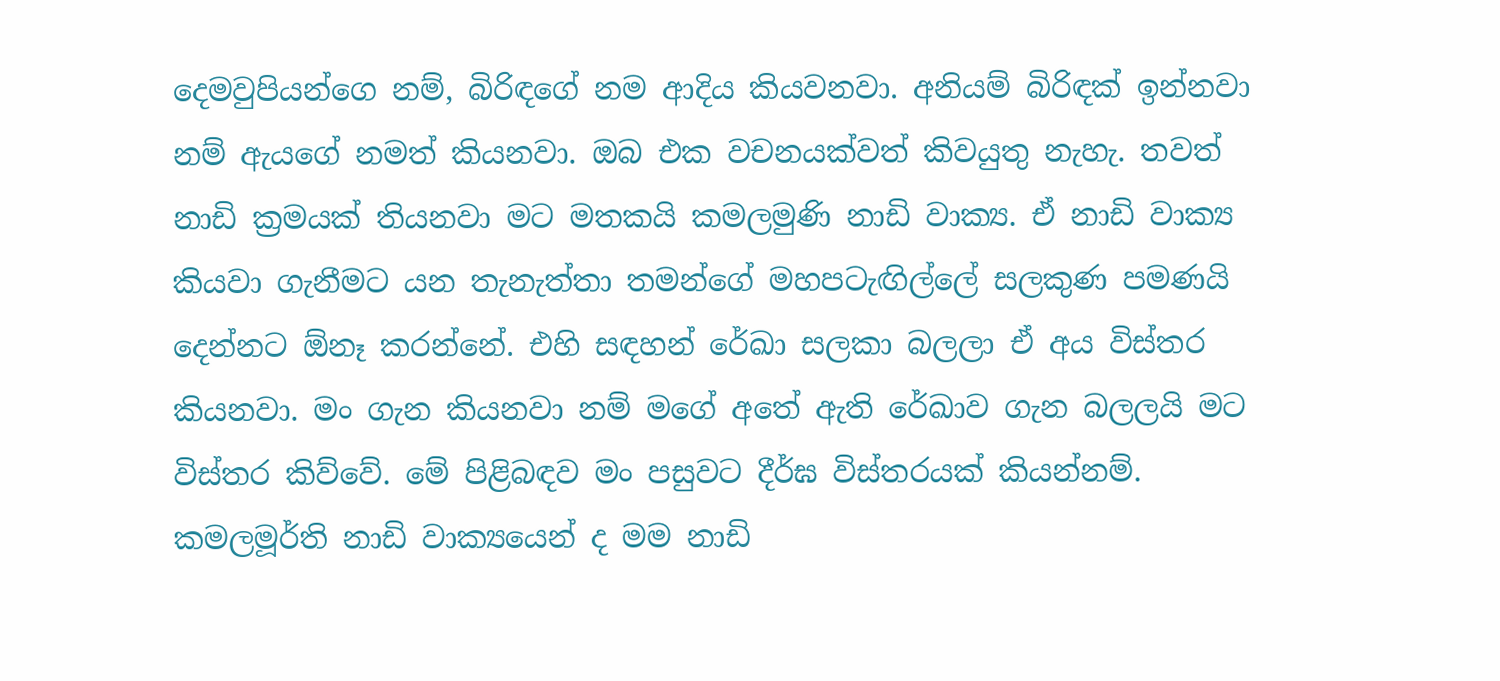දෙමවුපියන්ගෙ නම්, බිරිඳගේ නම ආදිය කියවනවා. අනියම් බිරිඳක්‌ ඉන්නවා නම් ඇයගේ නමත් කියනවා. ඔබ එක වචනයක්‌වත් කිවයුතු නැහැ. තවත් නාඩි ක්‍රමයක්‌ තියනවා මට මතකයි කමලමුණි නාඩි වාක්‍ය. ඒ නාඩි වාක්‍ය කියවා ගැනීමට යන තැනැත්තා තමන්ගේ මහපටැඟිල්ලේ සලකුණ පමණයි දෙන්නට ඕනෑ කරන්නේ. එහි සඳහන් රේඛා සලකා බලලා ඒ අය විස්‌තර කියනවා. මං ගැන කියනවා නම් මගේ අතේ ඇති රේඛාව ගැන බලලයි මට විස්‌තර කිව්වේ. මේ පිළිබඳව මං පසුවට දීර්ඝ විස්‌තරයක්‌ කියන්නම්. කමලමූර්ති නාඩි වාක්‍යයෙන් ද මම නාඩි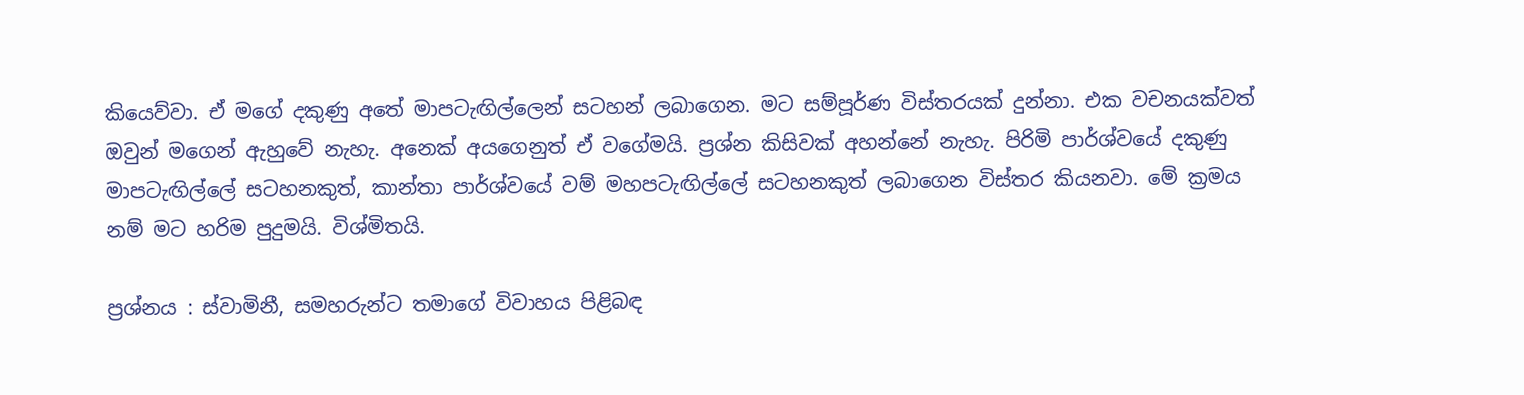කියෙව්වා. ඒ මගේ දකුණු අතේ මාපටැඟිල්ලෙන් සටහන් ලබාගෙන. මට සම්පූර්ණ විස්‌තරයක්‌ දුන්නා. එක වචනයක්‌වත් ඔවුන් මගෙන් ඇහුවේ නැහැ. අනෙක්‌ අයගෙනුත් ඒ වගේමයි. ප්‍රශ්න කිසිවක්‌ අහන්නේ නැහැ. පිරිමි පාර්ශ්වයේ දකුණු මාපටැඟිල්ලේ සටහනකුත්, කාන්තා පාර්ශ්වයේ වම් මහපටැඟිල්ලේ සටහනකුත් ලබාගෙන විස්‌තර කියනවා. මේ ක්‍රමය නම් මට හරිම පුදුමයි. විශ්මිතයි.

ප්‍රශ්නය : ස්‌වාමිනී, සමහරුන්ට තමාගේ විවාහය පිළිබඳ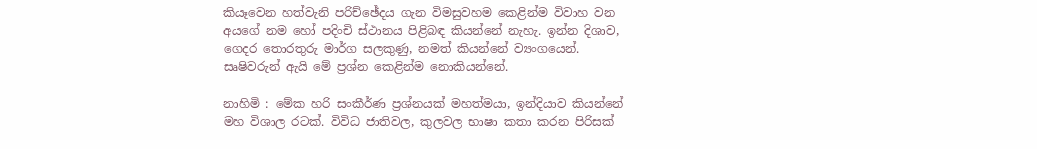කියෑවෙන හත්වැනි පරිච්ඡේදය ගැන විමසුවහම කෙළින්ම විවාහ වන අයගේ නම හෝ පදිංචි ස්‌ථානය පිළිබඳ කියන්නේ නැහැ. ඉන්න දිශාව, ගෙදර තොරතුරු මාර්ග සලකුණු, නමත් කියන්නේ ව්‍යංගයෙන්. සෘෂිවරුන් ඇයි මේ ප්‍රශ්න කෙළින්ම නොකියන්නේ.

නාහිමි : මේක හරි සංකීර්ණ ප්‍රශ්නයක්‌ මහත්මයා, ඉන්දියාව කියන්නේ මහ විශාල රටක්‌. විවිධ ජාතිවල, කුලවල භාෂා කතා කරන පිරිසක්‌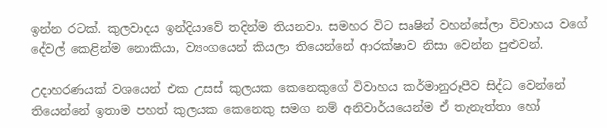ඉන්න රටක්‌. කුලවාදය ඉන්දියාවේ තදින්ම තියනවා. සමහර විට සෘෂින් වහන්සේලා විවාහය වගේ දේවල් කෙළින්ම නොකියා, ව්‍යංගයෙන් කියලා තියෙන්නේ ආරක්‌ෂාව නිසා වෙන්න පුළුවන්.

උදාහරණයක්‌ වශයෙන් එක උසස්‌ කුලයක කෙනෙකුගේ විවාහය කර්මානුරූපීව සිද්ධ වෙන්නේ තියෙන්නේ ඉතාම පහත් කුලයක කෙනෙකු සමග නම් අනිවාර්යයෙන්ම ඒ තැනැත්තා හෝ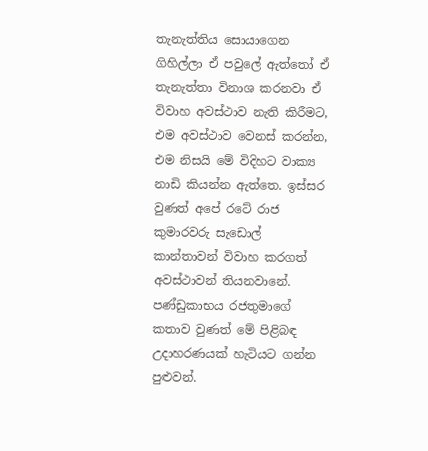තැනැත්තිය සොයාගෙන ගිහිල්ලා ඒ පවුලේ ඇත්තෝ ඒ තැනැත්තා විනාශ කරනවා ඒ විවාහ අවස්‌ථාව නැති කිරීමට, එම අවස්‌ථාව වෙනස්‌ කරන්න, එම නිසයි මේ විදිහට වාක්‍ය නාඩි කියන්න ඇත්තෙ. ඉස්‌සර වුණත් අපේ රටේ රාජ කුමාරවරු සැඩොල් කාන්තාවන් විවාහ කරගත් අවස්‌ථාවන් තියනවානේ. පණ්‌ඩුකාභය රජතුමාගේ කතාව වුණත් මේ පිළිබඳ උදාහරණයක්‌ හැටියට ගන්න පුළුවන්.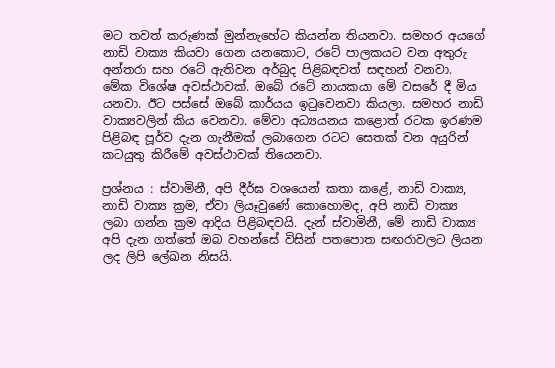මට තවත් කරුණක්‌ මුන්නැහේට කියන්න තියනවා. සමහර අයගේ නාඩි වාක්‍ය කියවා ගෙන යනකොට, රටේ පාලකයට වන අතුරු අන්තරා සහ රටේ ඇතිවන අර්බුද පිළිබඳවත් සඳහන් වනවා. මේක විශේෂ අවස්‌ථාවක්‌. ඔබේ රටේ නායකයා මේ වසරේ දී මිය යනවා. ඊට පස්‌සේ ඔබේ කාර්යය ඉටුවෙනවා කියලා. සමහර නාඩි වාක්‍යවලින් කිය වෙනවා. මේවා අධ්‍යයනය කළොත් රටක ඉරණම පිළිබඳ පූර්ව දැන ගැනීමක්‌ ලබාගෙන රටට සෙතක්‌ වන අයුරින් කටයුතු කිරීමේ අවස්‌ථාවක්‌ තියෙනවා.

ප්‍රශ්නය : ස්‌වාමිනී, අපි දීර්ඝ වශයෙන් කතා කළේ, නාඩි වාක්‍ය, නාඩි වාක්‍ය ක්‍රම, ඒවා ලියෑවුණේ කොහොමද, අපි නාඩි වාක්‍ය ලබා ගන්න ක්‍රම ආදිය පිළිබඳවයි. දැන් ස්‌වාමිනී, මේ නාඩි වාක්‍ය අපි දැන ගත්තේ ඔබ වහන්සේ විසින් පතපොත සඟරාවලට ලියන ලද ලිපි ලේඛන නිසයි.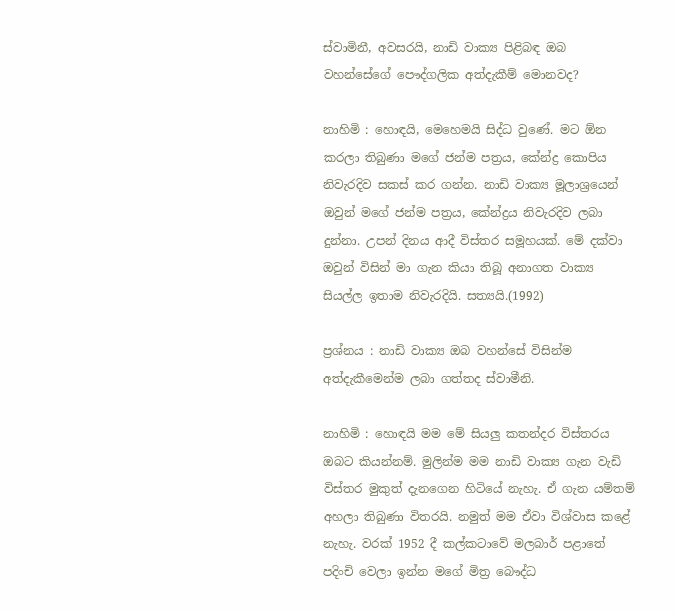ස්‌වාමිනී, අවසරයි, නාඩි වාක්‍ය පිළිබඳ ඔබ වහන්සේගේ පෞද්ගලික අත්දැකීම් මොනවද?

නාහිමි : හොඳයි, මෙහෙමයි සිද්ධ වුණේ. මට ඕන කරලා තිබුණා මගේ ජන්ම පත්‍රය, කේන්ද්‍ර කොපිය නිවැරදිව සකස්‌ කර ගන්න. නාඩි වාක්‍ය මූලාශ්‍රයෙන් ඔවුන් මගේ ජන්ම පත්‍රය, කේන්ද්‍රය නිවැරදිව ලබා දුන්නා. උපන් දිනය ආදී විස්‌තර සමූහයක්‌. මේ දක්‌වා ඔවුන් විසින් මා ගැන කියා තිබූ අනාගත වාක්‍ය සියල්ල ඉතාම නිවැරදියි. සත්‍යයි.(1992)

ප්‍රශ්නය : නාඩි වාක්‍ය ඔබ වහන්සේ විසින්ම අත්දැකීමෙන්ම ලබා ගත්තද ස්‌වාමීනි.

නාහිමි : හොඳයි මම මේ සියලු කතන්දර විස්‌තරය ඔබට කියන්නම්. මුලින්ම මම නාඩි වාක්‍ය ගැන වැඩි විස්‌තර මුකුත් දැනගෙන හිටියේ නැහැ. ඒ ගැන යම්තම් අහලා තිබුණා විතරයි. නමුත් මම ඒවා විශ්වාස කළේ නැහැ. වරක්‌ 1952 දී කල්කටාවේ මලබාර් පළාතේ පදිංචි වෙලා ඉන්න මගේ මිත්‍ර බෞද්ධ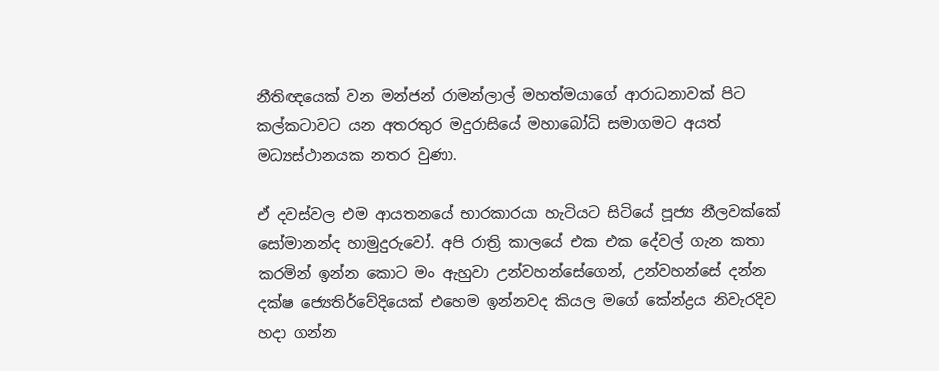නීතිඥයෙක්‌ වන මන්ජන් රාමන්ලාල් මහත්මයාගේ ආරාධනාවක්‌ පිට කල්කටාවට යන අතරතුර මදුරාසියේ මහාබෝධි සමාගමට අයත් මධ්‍යස්‌ථානයක නතර වුණා.

ඒ දවස්‌වල එම ආයතනයේ භාරකාරයා හැටියට සිටියේ පූජ්‍ය නීලවක්‌කේ සෝමානන්ද හාමුදුරුවෝ. අපි රාත්‍රි කාලයේ එක එක දේවල් ගැන කතා කරමින් ඉන්න කොට මං ඇහුවා උන්වහන්සේගෙන්, උන්වහන්සේ දන්න දක්‌ෂ ජ්‍යෙතිර්වේදියෙක්‌ එහෙම ඉන්නවද කියල මගේ කේන්ද්‍රය නිවැරදිව හදා ගන්න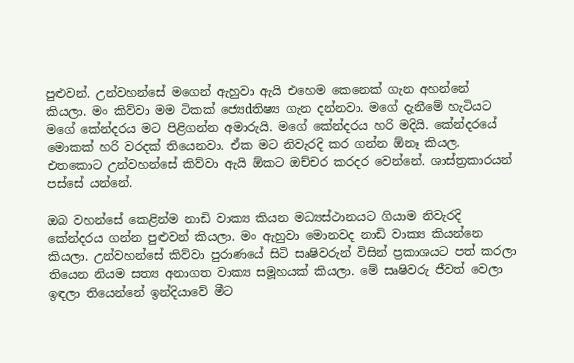පුළුවන්. උන්වහන්සේ මගෙන් ඇහුවා ඇයි එහෙම කෙනෙක්‌ ගැන අහන්නේ කියලා. මං කිව්වා මම ටිකක්‌ ජ්‍යෙdතිෂ්‍ය ගැන දන්නවා. මගේ දැනීමේ හැටියට මගේ කේන්දරය මට පිළිගන්න අමාරුයි. මගේ කේන්දරය හරි මදියි. කේන්දරයේ මොකක්‌ හරි වරදක්‌ තියෙනවා. ඒක මට නිවැරදි කර ගන්න ඕනෑ කියල. එතකොට උන්වහන්සේ කිව්වා ඇයි ඕකට ඔච්චර කරදර වෙන්නේ. ශාස්‌ත්‍රකාරයන් පස්‌සේ යන්නේ.

ඔබ වහන්සේ කෙළින්ම නාඩි වාක්‍ය කියන මධ්‍යස්‌ථානයට ගියාම නිවැරදි කේන්දරය ගන්න පුළුවන් කියලා. මං ඇහුවා මොනවද නාඩි වාක්‍ය කියන්නෙ කියලා. උන්වහන්සේ කිව්වා පුරාණයේ සිටි සෘෂිවරුන් විසින් ප්‍රකාශයට පත් කරලා තියෙන නියම සත්‍ය අනාගත වාක්‍ය සමූහයක්‌ කියලා. මේ සෘෂිවරු ජීවත් වෙලා ඉඳලා තියෙන්නේ ඉන්දියාවේ මීට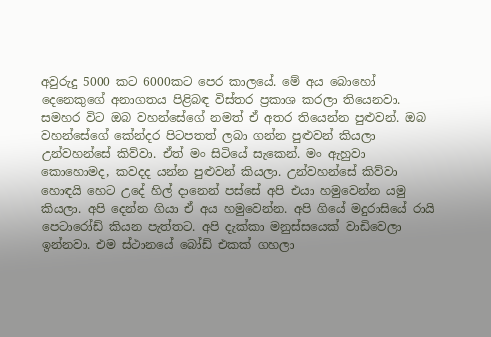අවුරුදු 5000 කට 6000කට පෙර කාලයේ. මේ අය බොහෝ දෙනෙකුගේ අනාගතය පිළිබඳ විස්‌තර ප්‍රකාශ කරලා තියෙනවා. සමහර විට ඔබ වහන්සේගේ නමත් ඒ අතර තියෙන්න පුළුවන්. ඔබ වහන්සේගේ කේන්දර පිටපතත් ලබා ගන්න පුළුවන් කියලා උන්වහන්සේ කිව්වා. ඒත් මං සිටියේ සැකෙන්. මං ඇහුවා කොහොමද, කවදද යන්න පුළුවන් කියලා. උන්වහන්සේ කිව්වා හොඳයි හෙට උදේ හිල් දානෙන් පස්‌සේ අපි එයා හමුවෙන්න යමු කියලා. අපි දෙන්න ගියා ඒ අය හමුවෙන්න. අපි ගියේ මදුරාසියේ රායි පෙටාරෝඩ් කියන පැත්තට. අපි දැක්‌කා මනුස්‌සයෙක්‌ වාඩිවෙලා ඉන්නවා. එම ස්‌ථානයේ බෝඩ් එකක්‌ ගහලා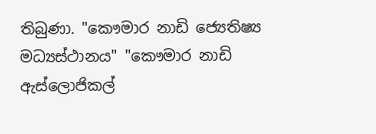තිබුණා. "කෞමාර නාඩි ජ්‍යෙතිෂ්‍ය මධ්‍යස්‌ථානය" "කෞමාර නාඩි ඇස්‌ලොජිකල්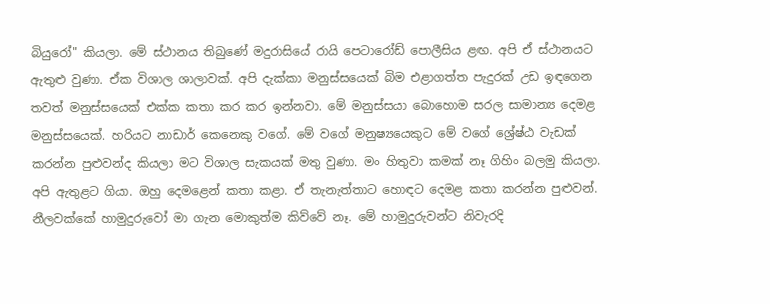බියුරෝ" කියලා. මේ ස්‌ථානය තිබුණේ මදුරාසියේ රායි පෙටාරෝඩ් පොලීසිය ළඟ. අපි ඒ ස්‌ථානයට ඇතුළු වුණා. ඒක විශාල ශාලාවක්‌. අපි දැක්‌කා මනුස්‌සයෙක්‌ බිම එළාගත්ත පැදුරක්‌ උඩ ඉඳගෙන තවත් මනුස්‌සයෙක්‌ එක්‌ක කතා කර කර ඉන්නවා. මේ මනුස්‌සයා බොහොම සරල සාමාන්‍ය දෙමළ මනුස්‌සයෙක්‌. හරියට නාඩාර් කෙනෙකු වගේ. මේ වගේ මනුෂ්‍යයෙකුට මේ වගේ ශ්‍රේෂ්ඨ වැඩක්‌ කරන්න පුළුවන්ද කියලා මට විශාල සැකයක්‌ මතු වුණා. මං හිතුවා කමක්‌ නෑ ගිහිං බලමු කියලා. අපි ඇතුළට ගියා. ඔහු දෙමළෙන් කතා කළා. ඒ තැනැත්තාට හොඳට දෙමළ කතා කරන්න පුළුවන්. නීලවක්‌කේ හාමුදුරුවෝ මා ගැන මොකුත්ම කිව්වේ නෑ. මේ හාමුදුරුවන්ට නිවැරදි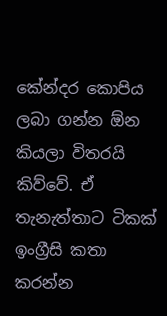කේන්දර කොපිය ලබා ගන්න ඕන කියලා විතරයි කිව්වේ. ඒ තැනැත්තාට ටිකක්‌ ඉංග්‍රීසි කතා කරන්න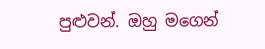පුළුවන්. ඔහු මගෙන්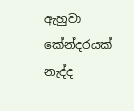ඇහුවා කේන්දරයක්‌ නැද්ද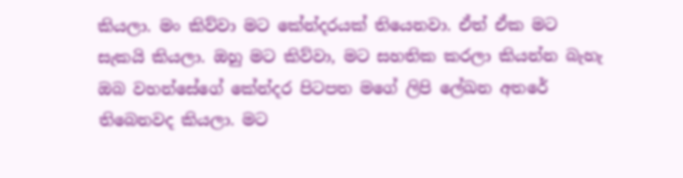කියලා. මං කිව්වා මට කේන්දරයක්‌ තියෙනවා. ඒත් ඒක මට සැකයි කියලා. ඔහු මට කිව්වා, මට සහතික කරලා කියන්න බැහැ ඔබ වහන්සේගේ කේන්දර පිටපත මගේ ලිපි ලේඛන අතරේ තිබෙනවද කියලා. මට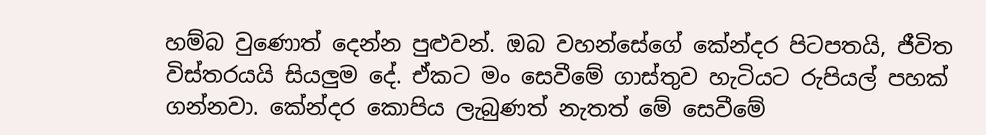හම්බ වුණොත් දෙන්න පුළුවන්. ඔබ වහන්සේගේ කේන්දර පිටපතයි, ජීවිත විස්‌තරයයි සියලුම දේ. ඒකට මං සෙවීමේ ගාස්‌තුව හැටියට රුපියල් පහක්‌ ගන්නවා. කේන්දර කොපිය ලැබුණත් නැතත් මේ සෙවීමේ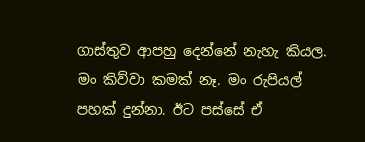ගාස්‌තුව ආපහු දෙන්නේ නැහැ කියල. මං කිව්වා කමක්‌ නෑ. මං රුපියල් පහක්‌ දුන්නා. ඊට පස්‌සේ ඒ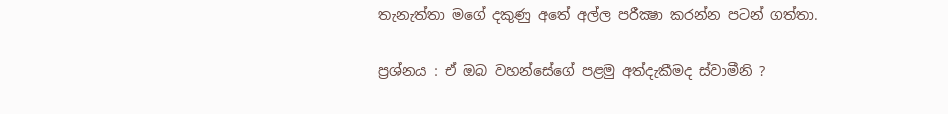තැනැත්තා මගේ දකුණු අතේ අල්ල පරීක්‍ෂා කරන්න පටන් ගත්තා.

ප්‍රශ්නය : ඒ ඔබ වහන්සේගේ පළමු අත්දැකීමද ස්‌වාමීනි ?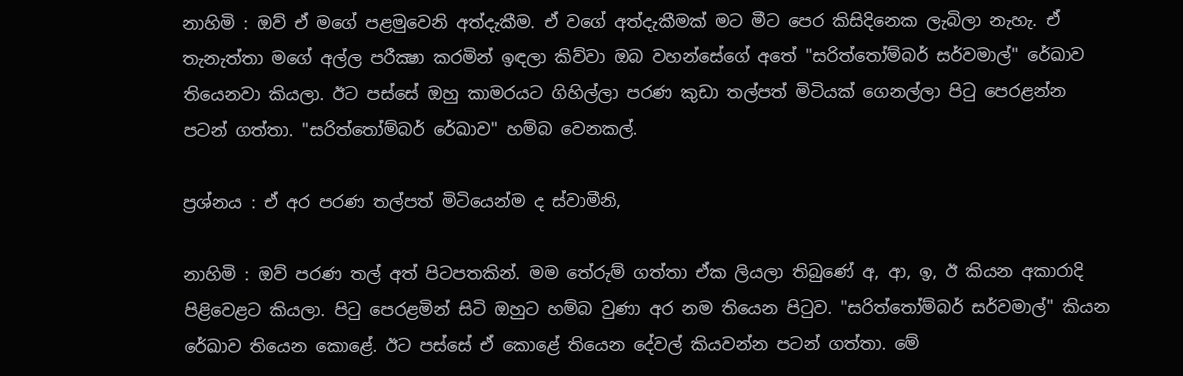නාහිමි : ඔව් ඒ මගේ පළමුවෙනි අත්දැකීම. ඒ වගේ අත්දැකීමක්‌ මට මීට පෙර කිසිදිනෙක ලැබිලා නැහැ. ඒ තැනැත්තා මගේ අල්ල පරීක්‍ෂා කරමින් ඉඳලා කිව්වා ඔබ වහන්සේගේ අතේ "සරිත්තෝම්බර් සර්වමාල්" රේඛාව තියෙනවා කියලා. ඊට පස්‌සේ ඔහු කාමරයට ගිහිල්ලා පරණ කුඩා තල්පත් මිටියක්‌ ගෙනල්ලා පිටු පෙරළන්න පටන් ගත්තා. "සරිත්තෝම්බර් රේඛාව" හම්බ වෙනකල්.

ප්‍රශ්නය : ඒ අර පරණ තල්පත් මිටියෙන්ම ද ස්‌වාමීනි,

නාහිමි : ඔව් පරණ තල් අත් පිටපතකින්. මම තේරුම් ගත්තා ඒක ලියලා තිබුණේ අ, ආ, ඉ, ඊ කියන අකාරාදි පිළිවෙළට කියලා. පිටු පෙරළමින් සිටි ඔහුට හම්බ වුණා අර නම තියෙන පිටුව. "සරිත්තෝම්බර් සර්වමාල්" කියන රේඛාව තියෙන කොළේ. ඊට පස්‌සේ ඒ කොළේ තියෙන දේවල් කියවන්න පටන් ගත්තා. මේ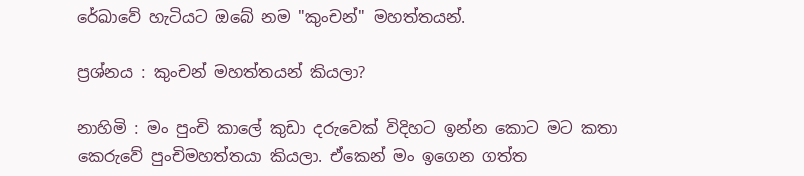රේඛාවේ හැටියට ඔබේ නම "කුංචන්" මහත්තයන්.

ප්‍රශ්නය : කුංචන් මහත්තයන් කියලා?

නාහිමි : මං පුංචි කාලේ කුඩා දරුවෙක්‌ විදිහට ඉන්න කොට මට කතා කෙරුවේ පුංචිමහත්තයා කියලා. ඒකෙන් මං ඉගෙන ගත්ත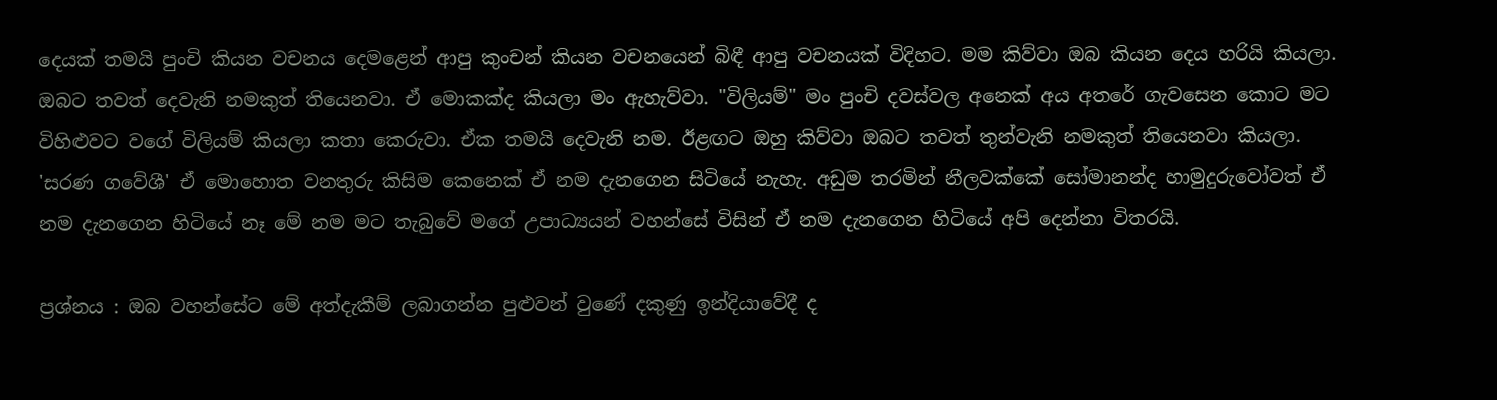දෙයක්‌ තමයි පුංචි කියන වචනය දෙමළෙන් ආපු කුංචන් කියන වචනයෙන් බිඳී ආපු වචනයක්‌ විදිහට. මම කිව්වා ඔබ කියන දෙය හරියි කියලා. ඔබට තවත් දෙවැනි නමකුත් තියෙනවා. ඒ මොකක්‌ද කියලා මං ඇහැව්වා. "විලියම්" මං පුංචි දවස්‌වල අනෙක්‌ අය අතරේ ගැවසෙන කොට මට විහිළුවට වගේ විලියම් කියලා කතා කෙරුවා. ඒක තමයි දෙවැනි නම. ඊළඟට ඔහු කිව්වා ඔබට තවත් තුන්වැනි නමකුත් තියෙනවා කියලා. 'සරණ ගවේශී' ඒ මොහොත වනතුරු කිසිම කෙනෙක්‌ ඒ නම දැනගෙන සිටියේ නැහැ. අඩුම තරමින් නීලවක්‌කේ සෝමානන්ද හාමුදුරුවෝවත් ඒ නම දැනගෙන හිටියේ නෑ මේ නම මට තැබුවේ මගේ උපාධ්‍යයන් වහන්සේ විසින් ඒ නම දැනගෙන හිටියේ අපි දෙන්නා විතරයි.

ප්‍රශ්නය : ඔබ වහන්සේට මේ අත්දැකීම් ලබාගන්න පුළුවන් වුණේ දකුණු ඉන්දියාවේදී ද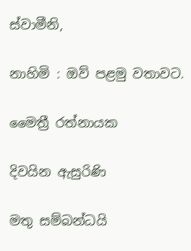ස්‌වාමීනි,

නාහිමි : ඔව් පළමු වතාවට.

මෛත්‍රී රත්නායක

දිවයින ඇසුරිණි

මතු සම්බන්ධයි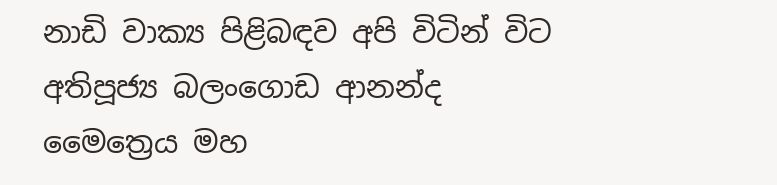නාඩි වාක්‍ය පිළිබඳව අපි විටින් විට අතිපූජ්‍ය බලංගොඩ ආනන්ද මෛත්‍රෙය මහ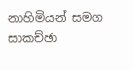නාහිමියන් සමග සාකච්ඡා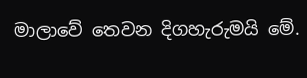මාලාවේ තෙවන දිගහැරුමයි මේ.